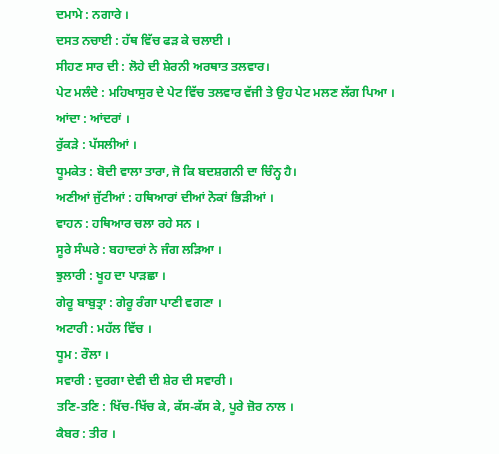ਦਮਾਮੇ : ਨਗਾਰੇ ।
ਦਸਤ ਨਚਾਈ : ਹੱਥ ਵਿੱਚ ਫੜ ਕੇ ਚਲਾਈ ।
ਸੀਹਣ ਸਾਰ ਦੀ : ਲੋਹੇ ਦੀ ਸ਼ੇਰਨੀ ਅਰਥਾਤ ਤਲਵਾਰ।
ਪੇਟ ਮਲੰਦੇ : ਮਹਿਖਾਸੁਰ ਦੇ ਪੇਟ ਵਿੱਚ ਤਲਵਾਰ ਵੱਜੀ ਤੇ ਉਹ ਪੇਟ ਮਲਣ ਲੱਗ ਪਿਆ ।
ਆਂਦਾ : ਆਂਦਰਾਂ ।
ਰੁੱਕੜੇ : ਪੱਸਲੀਆਂ ।
ਧੂਮਕੇਤ : ਬੋਦੀ ਵਾਲਾ ਤਾਰਾ, ਜੋ ਕਿ ਬਦਸ਼ਗਨੀ ਦਾ ਚਿੰਨ੍ਹ ਹੈ।
ਅਣੀਆਂ ਜੁੱਟੀਆਂ : ਹਥਿਆਰਾਂ ਦੀਆਂ ਨੋਕਾਂ ਭਿੜੀਆਂ ।
ਵਾਹਨ : ਹਥਿਆਰ ਚਲਾ ਰਹੇ ਸਨ ।
ਸੂਰੇ ਸੰਘਰੇ : ਬਹਾਦਰਾਂ ਨੇ ਜੰਗ ਲੜਿਆ ।
ਝੁਲਾਰੀ : ਖੂਹ ਦਾ ਪਾੜਛਾ ।
ਗੇਰੂ ਬਾਬੁਤ੍ਰਾ : ਗੇਰੂ ਰੰਗਾ ਪਾਣੀ ਵਗਣਾ ।
ਅਟਾਰੀ : ਮਹੱਲ ਵਿੱਚ ।
ਧੂਮ : ਰੌਲਾ ।
ਸਵਾਰੀ : ਦੁਰਗਾ ਦੇਵੀ ਦੀ ਸ਼ੇਰ ਦੀ ਸਵਾਰੀ ।
ਤਣਿ-ਤਣਿ : ਖਿੱਚ-ਖਿੱਚ ਕੇ, ਕੱਸ-ਕੱਸ ਕੇ, ਪੂਰੇ ਜ਼ੋਰ ਨਾਲ ।
ਕੈਬਰ : ਤੀਰ ।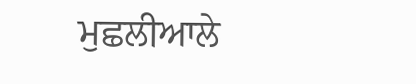ਮੁਛਲੀਆਲੇ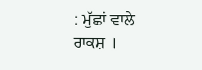: ਮੁੱਛਾਂ ਵਾਲੇ ਰਾਕਸ਼ ।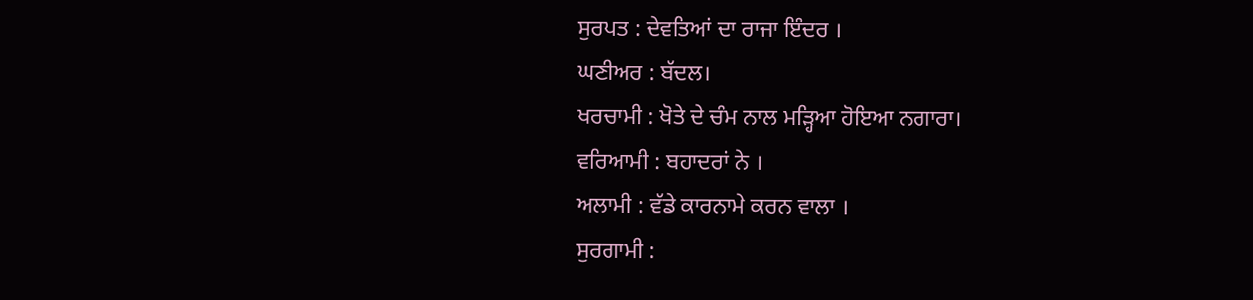ਸੁਰਪਤ : ਦੇਵਤਿਆਂ ਦਾ ਰਾਜਾ ਇੰਦਰ ।
ਘਣੀਅਰ : ਬੱਦਲ।
ਖਰਚਾਮੀ : ਖੋਤੇ ਦੇ ਚੰਮ ਨਾਲ ਮੜ੍ਹਿਆ ਹੋਇਆ ਨਗਾਰਾ।
ਵਰਿਆਮੀ : ਬਹਾਦਰਾਂ ਨੇ ।
ਅਲਾਮੀ : ਵੱਡੇ ਕਾਰਨਾਮੇ ਕਰਨ ਵਾਲਾ ।
ਸੁਰਗਾਮੀ :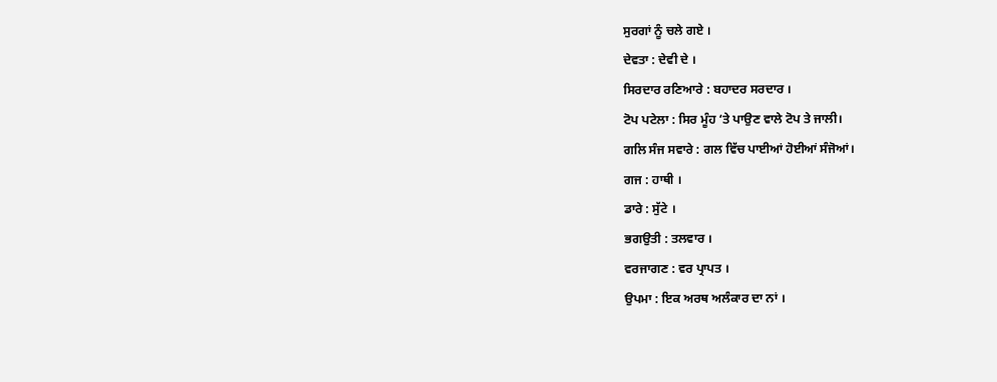ਸੁਰਗਾਂ ਨੂੰ ਚਲੇ ਗਏ ।
ਦੇਵਤਾ : ਦੇਵੀ ਦੇ ।
ਸਿਰਦਾਰ ਰਣਿਆਰੇ : ਬਹਾਦਰ ਸਰਦਾਰ ।
ਟੋਪ ਪਟੇਲਾ : ਸਿਰ ਮੂੰਹ ‘ਤੇ ਪਾਉਣ ਵਾਲੇ ਟੋਪ ਤੇ ਜਾਲੀ।
ਗਲਿ ਸੰਜ ਸਵਾਰੇ : ਗਲ ਵਿੱਚ ਪਾਈਆਂ ਹੋਈਆਂ ਸੰਜੋਆਂ।
ਗਜ : ਹਾਥੀ ।
ਡਾਰੇ : ਸੁੱਟੇ ।
ਭਗਉਤੀ : ਤਲਵਾਰ ।
ਵਰਜਾਗਣ : ਵਰ ਪ੍ਰਾਪਤ ।
ਉਪਮਾ : ਇਕ ਅਰਥ ਅਲੰਕਾਰ ਦਾ ਨਾਂ ।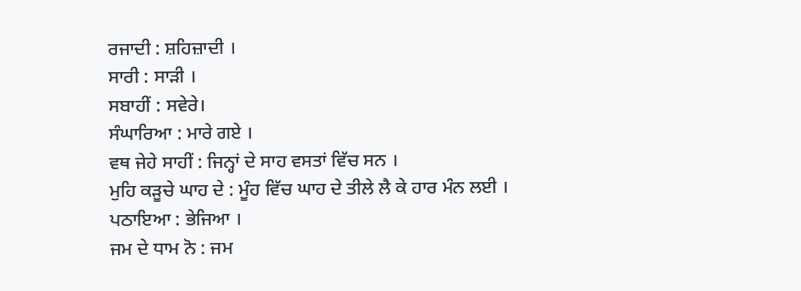ਰਜਾਦੀ : ਸ਼ਹਿਜ਼ਾਦੀ ।
ਸਾਰੀ : ਸਾੜੀ ।
ਸਬਾਹੀਂ : ਸਵੇਰੇ।
ਸੰਘਾਰਿਆ : ਮਾਰੇ ਗਏ ।
ਵਥ ਜੇਹੇ ਸਾਹੀਂ : ਜਿਨ੍ਹਾਂ ਦੇ ਸਾਹ ਵਸਤਾਂ ਵਿੱਚ ਸਨ ।
ਮੁਹਿ ਕੜੂਚੇ ਘਾਹ ਦੇ : ਮੂੰਹ ਵਿੱਚ ਘਾਹ ਦੇ ਤੀਲੇ ਲੈ ਕੇ ਹਾਰ ਮੰਨ ਲਈ ।
ਪਠਾਇਆ : ਭੇਜਿਆ ।
ਜਮ ਦੇ ਧਾਮ ਨੋ : ਜਮ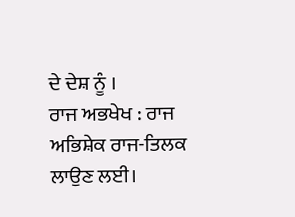ਦੇ ਦੇਸ਼ ਨੂੰ ।
ਰਾਜ ਅਭਖੇਖ : ਰਾਜ ਅਭਿਸ਼ੇਕ ਰਾਜ-ਤਿਲਕ ਲਾਉਣ ਲਈ।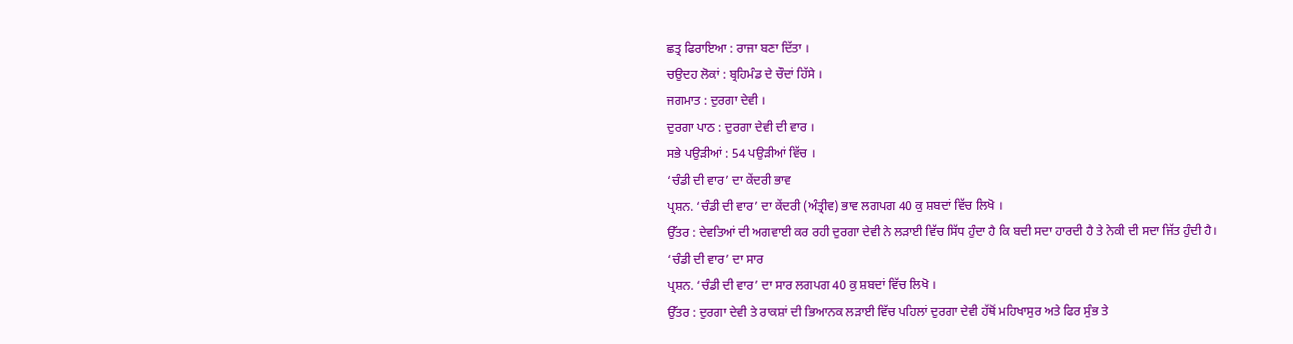ਛਤ੍ਰ ਫਿਰਾਇਆ : ਰਾਜਾ ਬਣਾ ਦਿੱਤਾ ।
ਚਉਦਹ ਲੋਕਾਂ : ਬ੍ਰਹਿਮੰਡ ਦੇ ਚੌਦਾਂ ਹਿੱਸੇ ।
ਜਗਮਾਤ : ਦੁਰਗਾ ਦੇਵੀ ।
ਦੁਰਗਾ ਪਾਠ : ਦੁਰਗਾ ਦੇਵੀ ਦੀ ਵਾਰ ।
ਸਭੇ ਪਉੜੀਆਂ : 54 ਪਉੜੀਆਂ ਵਿੱਚ ।
‘ਚੰਡੀ ਦੀ ਵਾਰ’ ਦਾ ਕੇਂਦਰੀ ਭਾਵ
ਪ੍ਰਸ਼ਨ. ‘ਚੰਡੀ ਦੀ ਵਾਰ’ ਦਾ ਕੇਂਦਰੀ (ਅੰਤ੍ਰੀਵ) ਭਾਵ ਲਗਪਗ 40 ਕੁ ਸ਼ਬਦਾਂ ਵਿੱਚ ਲਿਖੋ ।
ਉੱਤਰ : ਦੇਵਤਿਆਂ ਦੀ ਅਗਵਾਈ ਕਰ ਰਹੀ ਦੁਰਗਾ ਦੇਵੀ ਨੇ ਲੜਾਈ ਵਿੱਚ ਸਿੱਧ ਹੁੰਦਾ ਹੈ ਕਿ ਬਦੀ ਸਦਾ ਹਾਰਦੀ ਹੈ ਤੇ ਨੇਕੀ ਦੀ ਸਦਾ ਜਿੱਤ ਹੁੰਦੀ ਹੈ।
‘ਚੰਡੀ ਦੀ ਵਾਰ’ ਦਾ ਸਾਰ
ਪ੍ਰਸ਼ਨ. ‘ਚੰਡੀ ਦੀ ਵਾਰ’ ਦਾ ਸਾਰ ਲਗਪਗ 40 ਕੁ ਸ਼ਬਦਾਂ ਵਿੱਚ ਲਿਖੋ ।
ਉੱਤਰ : ਦੁਰਗਾ ਦੇਵੀ ਤੇ ਰਾਕਸ਼ਾਂ ਦੀ ਭਿਆਨਕ ਲੜਾਈ ਵਿੱਚ ਪਹਿਲਾਂ ਦੁਰਗਾ ਦੇਵੀ ਹੱਥੋਂ ਮਹਿਖਾਸੁਰ ਅਤੇ ਫਿਰ ਸੁੰਭ ਤੇ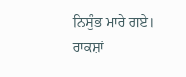ਨਿਸੁੰਭ ਮਾਰੇ ਗਏ। ਰਾਕਸ਼ਾਂ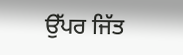ਉੱਪਰ ਜਿੱਤ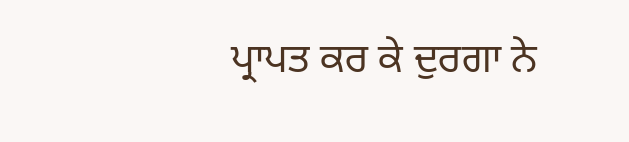ਪ੍ਰਾਪਤ ਕਰ ਕੇ ਦੁਰਗਾ ਨੇ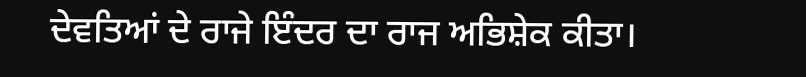ਦੇਵਤਿਆਂ ਦੇ ਰਾਜੇ ਇੰਦਰ ਦਾ ਰਾਜ ਅਭਿਸ਼ੇਕ ਕੀਤਾ।